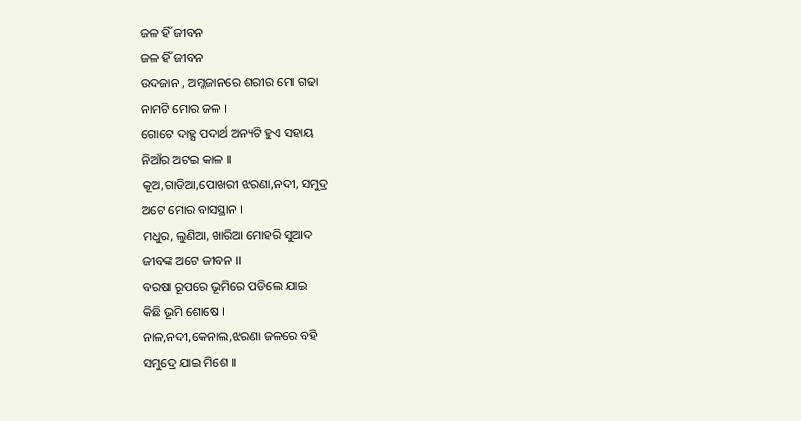ଜଳ ହିଁ ଜୀବନ
ଜଳ ହିଁ ଜୀବନ
ଉଦଜାନ , ଅମ୍ଳଜାନରେ ଶରୀର ମୋ ଗଢା
ନାମଟି ମୋର ଜଳ ।
ଗୋଟେ ଦାହ୍ଯ ପଦାର୍ଥ ଅନ୍ୟଟି ହୁଏ ସହାୟ
ନିଆଁର ଅଟଇ କାଳ ।।
କୂଅ,ଗାଡିଆ,ପୋଖରୀ ଝରଣା,ନଦୀ, ସମୁଦ୍ର
ଅଟେ ମୋର ବାସସ୍ଥାନ ।
ମଧୁର, ଲୁଣିଆ, ଖାରିଆ ମୋହରି ସୁଆଦ
ଜୀବଙ୍କ ଅଟେ ଜୀବନ ।।
ବରଷା ରୂପରେ ଭୂମିରେ ପଡିଲେ ଯାଇ
କିଛି ଭୂମି ଶୋଷେ ।
ନାଳ,ନଦୀ,କେନାଲ,ଝରଣା ଜଳରେ ବହି
ସମୁଦ୍ରେ ଯାଇ ମିଶେ ।।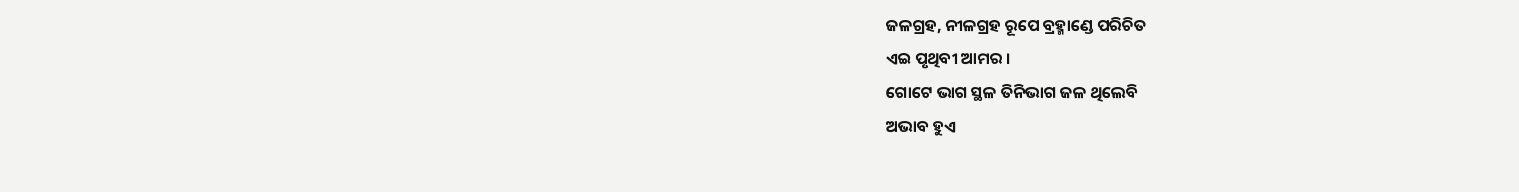ଜଳଗ୍ରହ, ନୀଳଗ୍ରହ ରୂପେ ବ୍ରହ୍ମାଣ୍ଡେ ପରିଚିତ
ଏଇ ପୃଥିବୀ ଆମର ।
ଗୋଟେ ଭାଗ ସ୍ଥଳ ତିନିଭାଗ ଜଳ ଥିଲେବି
ଅଭାବ ହୁଏ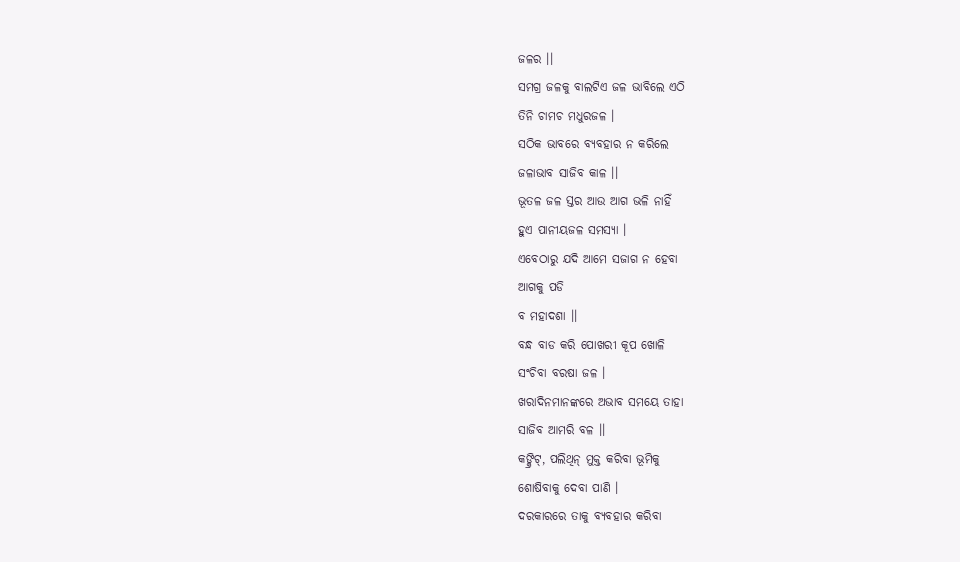ଜଳର ।।
ସମଗ୍ର ଜଳକୁ ବାଲଟିଏ ଜଳ ଭାବିଲେ ଏଠି
ତିନି ଚାମଚ ମଧୁରଜଳ ।
ସଠିକ ଭାବରେ ବ୍ୟବହାର ନ କରିଲେ
ଜଳାଭାବ ସାଜିବ କାଳ ।।
ଭୂତଳ ଜଳ ସ୍ତର ଆଉ ଆଗ ଭଳି ନାହିଁ
ହୁଏ ପାନୀୟଜଳ ସମସ୍ୟା ।
ଏବେଠାରୁ ଯଦି ଆମେ ସଜାଗ ନ ହେବା
ଆଗକୁ ପଡି
ବ ମହାଦଶା ।।
ବନ୍ଧ ବାଡ କରି ପୋଖରୀ କୂପ ଖୋଳି
ସଂଚିବା ବରଷା ଜଳ ।
ଖରାଦିନମାନଙ୍କରେ ଅଭାବ ସମୟେ ତାହା
ସାଜିବ ଆମରି ବଳ ।।
କଙ୍କ୍ରିଟ୍, ପଲିଥିନ୍ ମୁକ୍ତ କରିବା ଭୂମିକୁ
ଶୋଷିବାକୁ ଦେବା ପାଣି ।
ଦରକାରରେ ତାକୁ ବ୍ୟବହାର କରିବା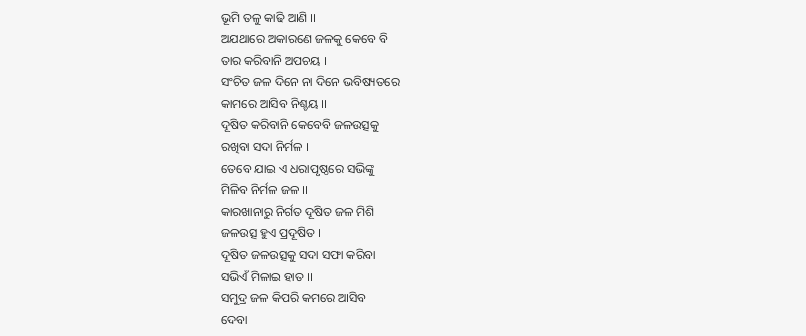ଭୂମି ତଳୁ କାଢି ଆଣି ।।
ଅଯଥାରେ ଅକାରଣେ ଜଳକୁ କେବେ ବି
ତାର କରିବାନି ଅପଚୟ ।
ସଂଚିତ ଜଳ ଦିନେ ନା ଦିନେ ଭବିଷ୍ୟତରେ
କାମରେ ଆସିବ ନିଶ୍ଚୟ ।।
ଦୂଷିତ କରିବାନି କେବେବି ଜଳଉତ୍ସକୁ
ରଖିବା ସଦା ନିର୍ମଳ ।
ତେବେ ଯାଇ ଏ ଧରାପୃଷ୍ଠରେ ସଭିଙ୍କୁ
ମିଳିବ ନିର୍ମଳ ଜଳ ।।
କାରଖାନାରୁ ନିର୍ଗତ ଦୂଷିତ ଜଳ ମିଶି
ଜଳଉତ୍ସ ହୁଏ ପ୍ରଦୂଷିତ ।
ଦୂଷିତ ଜଳଉତ୍ସକୁ ସଦା ସଫା କରିବା
ସଭିଏଁ ମିଳାଇ ହାତ ।।
ସମୁଦ୍ର ଜଳ କିପରି କମରେ ଆସିବ
ଦେବା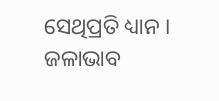ସେଥିପ୍ରତି ଧ୍ୟାନ ।
ଜଳାଭାବ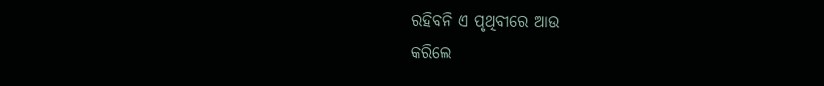ରହିବନି ଏ ପୃଥିବୀରେ ଆଉ
କରିଲେ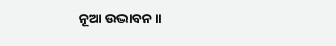ନୂଆ ଉଦ୍ଭାବନ ।।